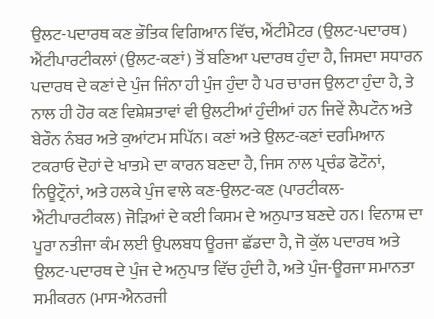ਉਲਟ-ਪਦਾਰਥ ਕਣ ਭੌਤਿਕ ਵਿਗਿਆਨ ਵਿੱਚ, ਐਂਟੀਮੈਟਰ (ਉਲਟ-ਪਦਾਰਥ) ਐਂਟੀਪਾਰਟੀਕਲਾਂ (ਉਲਟ-ਕਣਾਂ) ਤੋਂ ਬਣਿਆ ਪਦਾਰਥ ਹੁੰਦਾ ਹੈ, ਜਿਸਦਾ ਸਧਾਰਨ ਪਦਾਰਥ ਦੇ ਕਣਾਂ ਦੇ ਪੁੰਜ ਜਿੰਨਾ ਹੀ ਪੁੰਜ ਹੁੰਦਾ ਹੈ ਪਰ ਚਾਰਜ ਉਲਟਾ ਹੁੰਦਾ ਹੈ, ਤੇ ਨਾਲ ਹੀ ਹੋਰ ਕਣ ਵਿਸ਼ੇਸ਼ਤਾਵਾਂ ਵੀ ਉਲਟੀਆਂ ਹੁੰਦੀਆਂ ਹਨ ਜਿਵੇਂ ਲੈਪਟੌਨ ਅਤੇ ਬੇਰੌਨ ਨੰਬਰ ਅਤੇ ਕੁਆਂਟਮ ਸਪਿੱਨ। ਕਣਾਂ ਅਤੇ ਉਲਟ-ਕਣਾਂ ਦਰਮਿਆਨ ਟਕਰਾਓ ਦੋਹਾਂ ਦੇ ਖਾਤਮੇ ਦਾ ਕਾਰਨ ਬਣਦਾ ਹੈ, ਜਿਸ ਨਾਲ ਪ੍ਰਚੰਡ ਫੋਟੌਨਾਂ, ਨਿਊਟ੍ਰੌਨਾਂ, ਅਤੇ ਹਲਕੇ ਪੁੰਜ ਵਾਲੇ ਕਣ-ਉਲਟ-ਕਣ (ਪਾਰਟੀਕਲ-ਐਂਟੀਪਾਰਟੀਕਲ) ਜੋੜਿਆਂ ਦੇ ਕਈ ਕਿਸਮ ਦੇ ਅਨੁਪਾਤ ਬਣਦੇ ਹਨ। ਵਿਨਾਸ਼ ਦਾ ਪੂਰਾ ਨਤੀਜਾ ਕੰਮ ਲਈ ਉਪਲਬਧ ਊਰਜਾ ਛੱਡਦਾ ਹੈ, ਜੋ ਕੁੱਲ ਪਦਾਰਥ ਅਤੇ ਉਲਟ-ਪਦਾਰਥ ਦੇ ਪੁੰਜ ਦੇ ਅਨੁਪਾਤ ਵਿੱਚ ਹੁੰਦੀ ਹੈ, ਅਤੇ ਪੁੰਜ-ਊਰਜਾ ਸਮਾਨਤਾ ਸਮੀਕਰਨ (ਮਾਸ-ਐਨਰਜੀ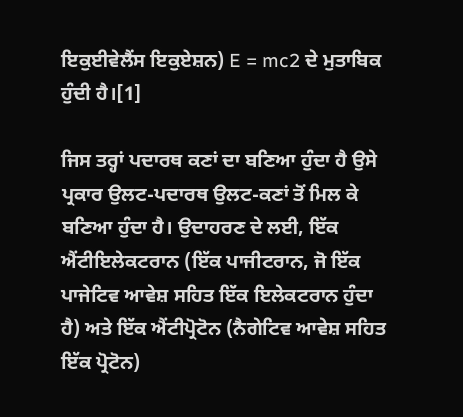ਇਕੁਈਵੇਲੈਂਸ ਇਕੁਏਸ਼ਨ) E = mc2 ਦੇ ਮੁਤਾਬਿਕ ਹੁੰਦੀ ਹੈ।[1]

ਜਿਸ ਤਰ੍ਹਾਂ ਪਦਾਰਥ ਕਣਾਂ ਦਾ ਬਣਿਆ ਹੁੰਦਾ ਹੈ ਉਸੇ ਪ੍ਰਕਾਰ ਉਲਟ-ਪਦਾਰਥ ਉਲਟ-ਕਣਾਂ ਤੋਂ ਮਿਲ ਕੇ ਬਣਿਆ ਹੁੰਦਾ ਹੈ। ਉਦਾਹਰਣ ਦੇ ਲਈ, ਇੱਕ ਐਂਟੀਇਲੇਕਟਰਾਨ (ਇੱਕ ਪਾਜੀਟਰਾਨ, ਜੋ ਇੱਕ ਪਾਜੇਟਿਵ ਆਵੇਸ਼ ਸਹਿਤ ਇੱਕ ਇਲੇਕਟਰਾਨ ਹੁੰਦਾ ਹੈ) ਅਤੇ ਇੱਕ ਐਂਟੀਪ੍ਰੋਟੋਨ (ਨੈਗੇਟਿਵ ਆਵੇਸ਼ ਸਹਿਤ ਇੱਕ ਪ੍ਰੋਟੋਨ)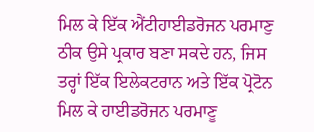ਮਿਲ ਕੇ ਇੱਕ ਐਂਟੀਹਾਈਡਰੋਜਨ ਪਰਮਾਣੁ ਠੀਕ ਉਸੇ ਪ੍ਰਕਾਰ ਬਣਾ ਸਕਦੇ ਹਨ, ਜਿਸ ਤਰ੍ਹਾਂ ਇੱਕ ਇਲੇਕਟਰਾਨ ਅਤੇ ਇੱਕ ਪ੍ਰੋਟੋਨ ਮਿਲ ਕੇ ਹਾਈਡਰੋਜਨ ਪਰਮਾਣੂ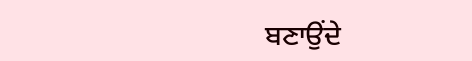ਬਣਾਉਂਦੇ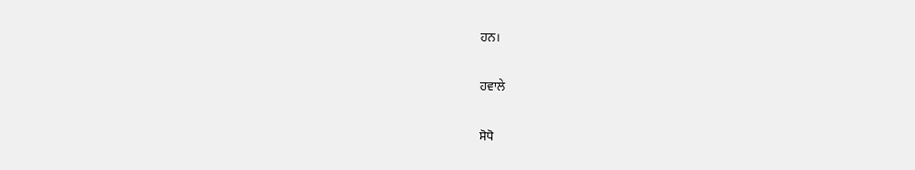ਹਨ।

ਹਵਾਲੇ

ਸੋਧੋ